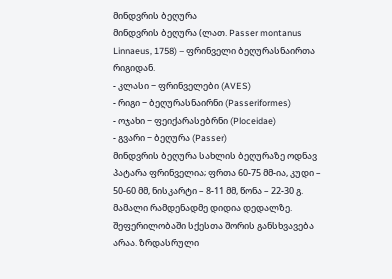მინდვრის ბეღურა
მინდვრის ბეღურა (ლათ. Passer montanus Linnaeus, 1758) – ფრინველი ბეღურასნაირთა რიგიდან.
- კლასი − ფრინველები (AVES)
- რიგი − ბეღურასნაირნი (Passeriformes)
- ოჯახი − ფეიქარასებრნი (Ploceidae)
- გვარი − ბეღურა (Passer)
მინდვრის ბეღურა სახლის ბეღურაზე ოდნავ პატარა ფრინველია; ფრთა 60-75 მმ-ია, კუდი – 50-60 მმ, ნისკარტი – 8-11 მმ, წონა – 22-30 გ. მამალი რამდენადმე დიდია დედალზე. შეფერილობაში სქესთა შორის განსხვავება არაა. ზრდასრული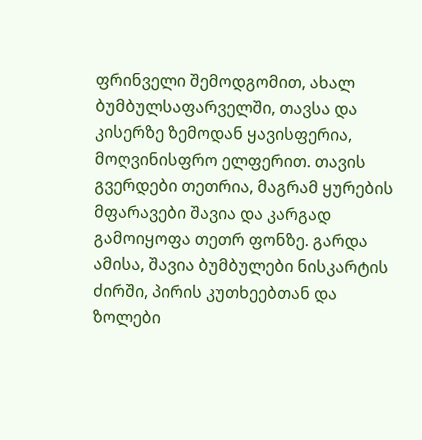ფრინველი შემოდგომით, ახალ ბუმბულსაფარველში, თავსა და კისერზე ზემოდან ყავისფერია, მოღვინისფრო ელფერით. თავის გვერდები თეთრია, მაგრამ ყურების მფარავები შავია და კარგად გამოიყოფა თეთრ ფონზე. გარდა ამისა, შავია ბუმბულები ნისკარტის ძირში, პირის კუთხეებთან და ზოლები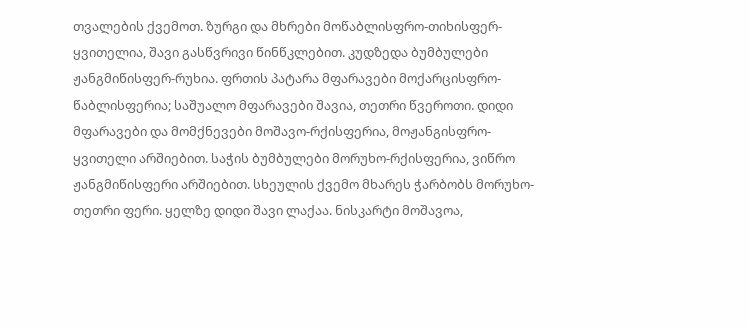თვალების ქვემოთ. ზურგი და მხრები მოწაბლისფრო-თიხისფერ-ყვითელია, შავი გასწვრივი წინწკლებით. კუდზედა ბუმბულები ჟანგმიწისფერ-რუხია. ფრთის პატარა მფარავები მოქარცისფრო-წაბლისფერია; საშუალო მფარავები შავია, თეთრი წვეროთი. დიდი მფარავები და მომქნევები მოშავო-რქისფერია, მოჟანგისფრო-ყვითელი არშიებით. საჭის ბუმბულები მორუხო-რქისფერია, ვიწრო ჟანგმიწისფერი არშიებით. სხეულის ქვემო მხარეს ჭარბობს მორუხო-თეთრი ფერი. ყელზე დიდი შავი ლაქაა. ნისკარტი მოშავოა,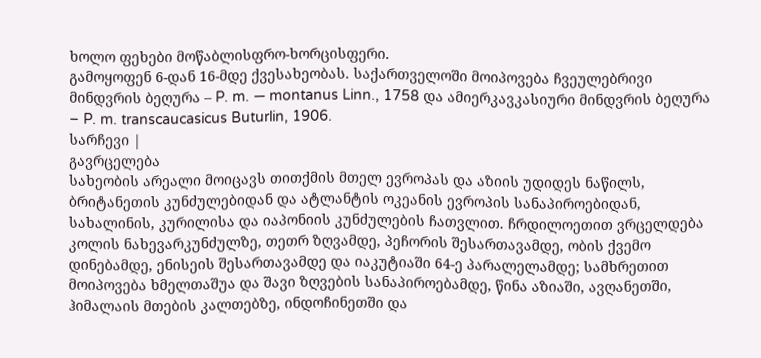ხოლო ფეხები მოწაბლისფრო-ხორცისფერი.
გამოყოფენ 6-დან 16-მდე ქვესახეობას. საქართველოში მოიპოვება ჩვეულებრივი მინდვრის ბეღურა – P. m. — montanus Linn., 1758 და ამიერკავკასიური მინდვრის ბეღურა – P. m. transcaucasicus Buturlin, 1906.
სარჩევი |
გავრცელება
სახეობის არეალი მოიცავს თითქმის მთელ ევროპას და აზიის უდიდეს ნაწილს, ბრიტანეთის კუნძულებიდან და ატლანტის ოკეანის ევროპის სანაპიროებიდან, სახალინის, კურილისა და იაპონიის კუნძულების ჩათვლით. ჩრდილოეთით ვრცელდება კოლის ნახევარკუნძულზე, თეთრ ზღვამდე, პეჩორის შესართავამდე, ობის ქვემო დინებამდე, ენისეის შესართავამდე და იაკუტიაში 64-ე პარალელამდე; სამხრეთით მოიპოვება ხმელთაშუა და შავი ზღვების სანაპიროებამდე, წინა აზიაში, ავღანეთში, ჰიმალაის მთების კალთებზე, ინდოჩინეთში და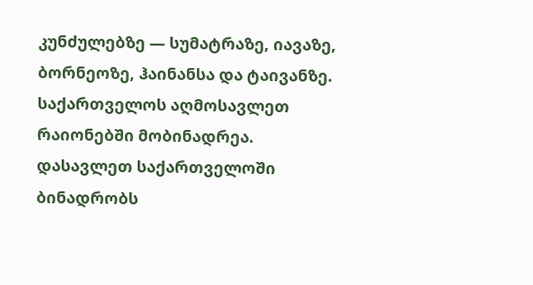კუნძულებზე — სუმატრაზე, იავაზე, ბორნეოზე, ჰაინანსა და ტაივანზე. საქართველოს აღმოსავლეთ რაიონებში მობინადრეა. დასავლეთ საქართველოში ბინადრობს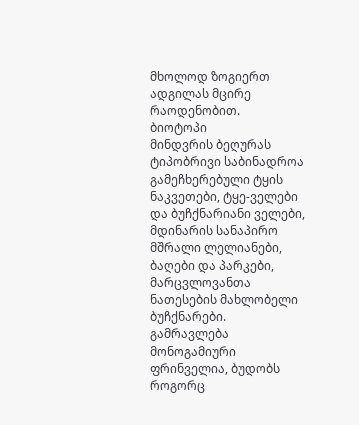მხოლოდ ზოგიერთ ადგილას მცირე რაოდენობით.
ბიოტოპი
მინდვრის ბეღურას ტიპობრივი საბინადროა გამეჩხერებული ტყის ნაკვეთები, ტყე-ველები და ბუჩქნარიანი ველები, მდინარის სანაპირო მშრალი ლელიანები, ბაღები და პარკები, მარცვლოვანთა ნათესების მახლობელი ბუჩქნარები.
გამრავლება
მონოგამიური ფრინველია, ბუდობს როგორც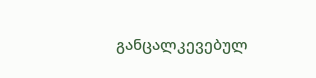განცალკევებულ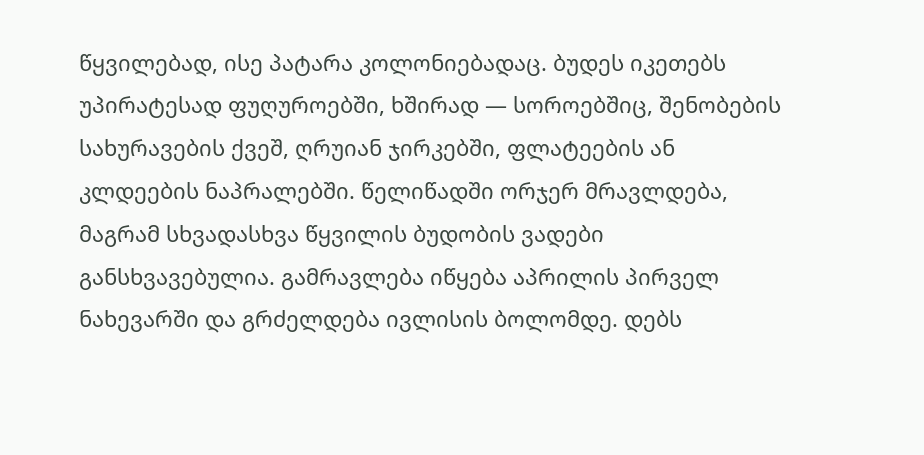წყვილებად, ისე პატარა კოლონიებადაც. ბუდეს იკეთებს უპირატესად ფუღუროებში, ხშირად — სოროებშიც, შენობების სახურავების ქვეშ, ღრუიან ჯირკებში, ფლატეების ან კლდეების ნაპრალებში. წელიწადში ორჯერ მრავლდება, მაგრამ სხვადასხვა წყვილის ბუდობის ვადები განსხვავებულია. გამრავლება იწყება აპრილის პირველ ნახევარში და გრძელდება ივლისის ბოლომდე. დებს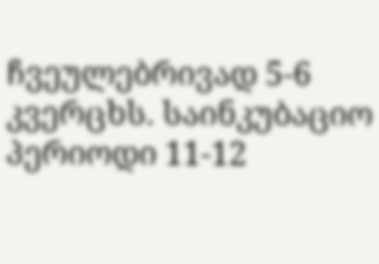ჩვეულებრივად 5-6 კვერცხს. საინკუბაციო პერიოდი 11-12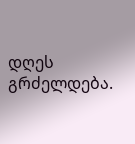დღეს გრძელდება.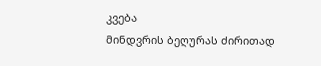კვება
მინდვრის ბეღურას ძირითად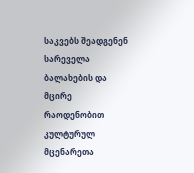საკვებს შეადგენენ სარეველა ბალახების და მცირე რაოდენობით კულტურულ მცენარეთა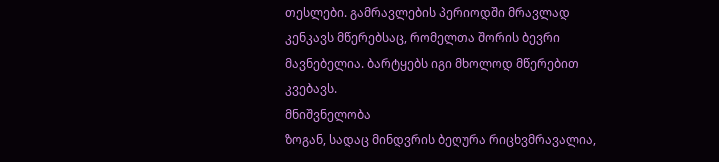თესლები. გამრავლების პერიოდში მრავლად კენკავს მწერებსაც, რომელთა შორის ბევრი მავნებელია. ბარტყებს იგი მხოლოდ მწერებით კვებავს.
მნიშვნელობა
ზოგან, სადაც მინდვრის ბეღურა რიცხვმრავალია,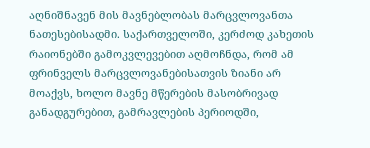აღნიშნავენ მის მავნებლობას მარცვლოვანთა ნათესებისადმი. საქართველოში, კერძოდ კახეთის რაიონებში გამოკვლევებით აღმოჩნდა, რომ ამ ფრინველს მარცვლოვანებისათვის ზიანი არ მოაქვს, ხოლო მავნე მწერების მასობრივად განადგურებით, გამრავლების პერიოდში,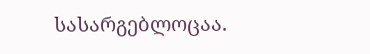სასარგებლოცაა.